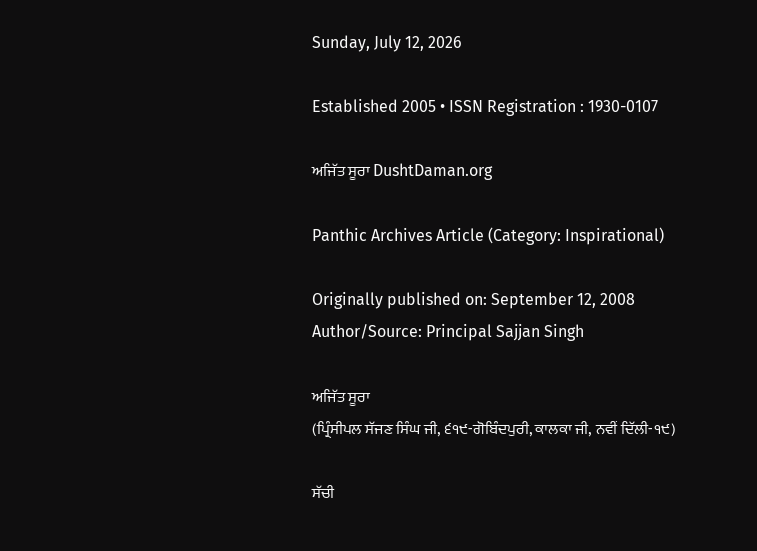Sunday, July 12, 2026

Established 2005 • ISSN Registration : 1930-0107

ਅਜਿੱਤ ਸੂਰਾ DushtDaman.org

Panthic Archives Article (Category: Inspirational)

Originally published on: September 12, 2008
Author/Source: Principal Sajjan Singh

ਅਜਿੱਤ ਸੂਰਾ
(ਪ੍ਰਿੰਸੀਪਲ ਸੱਜਣ ਸਿੰਘ ਜੀ, ੬੧੯-ਗੋਬਿੰਦਪੁਰੀ, ਕਾਲਕਾ ਜੀ, ਨਵੀਂ ਦਿੱਲੀ-੧੯)

ਸੱਚੀ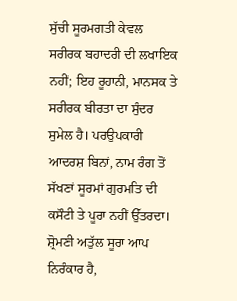ਸੁੱਚੀ ਸੂਰਮਗਤੀ ਕੇਵਲ ਸਰੀਰਕ ਬਹਾਦਰੀ ਦੀ ਲਖਾਇਕ ਨਹੀਂ; ਇਹ ਰੂਹਾਨੀ, ਮਾਨਸਕ ਤੇ ਸਰੀਰਕ ਬੀਰਤਾ ਦਾ ਸੁੰਦਰ ਸੁਮੇਲ ਹੈ। ਪਰਉਪਕਾਰੀ ਆਦਰਸ਼ ਬਿਨਾਂ, ਨਾਮ ਰੰਗ ਤੋਂ ਸੱਖਣਾਂ ਸੂਰਮਾਂ ਗੁਰਮਤਿ ਦੀ ਕਸੌਟੀ ਤੇ ਪੂਰਾ ਨਹੀਂ ਉੱਤਰਦਾ। ਸ਼੍ਰੋਮਣੀ ਅਤੁੱਲ ਸੂਰਾ ਆਪ ਨਿਰੰਕਾਰ ਹੈ,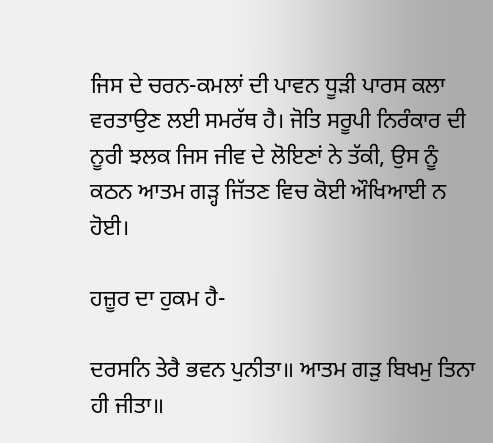ਜਿਸ ਦੇ ਚਰਨ-ਕਮਲਾਂ ਦੀ ਪਾਵਨ ਧੂੜੀ ਪਾਰਸ ਕਲਾ ਵਰਤਾਉਣ ਲਈ ਸਮਰੱਥ ਹੈ। ਜੋਤਿ ਸਰੂਪੀ ਨਿਰੰਕਾਰ ਦੀ ਨੂਰੀ ਝਲਕ ਜਿਸ ਜੀਵ ਦੇ ਲੋਇਣਾਂ ਨੇ ਤੱਕੀ, ਉਸ ਨੂੰ ਕਠਨ ਆਤਮ ਗੜ੍ਹ ਜਿੱਤਣ ਵਿਚ ਕੋਈ ਔਖਿਆਈ ਨ ਹੋਈ।

ਹਜ਼ੂਰ ਦਾ ਹੁਕਮ ਹੈ-

ਦਰਸਨਿ ਤੇਰੈ ਭਵਨ ਪੁਨੀਤਾ॥ ਆਤਮ ਗੜੁ ਬਿਖਮੁ ਤਿਨਾ ਹੀ ਜੀਤਾ॥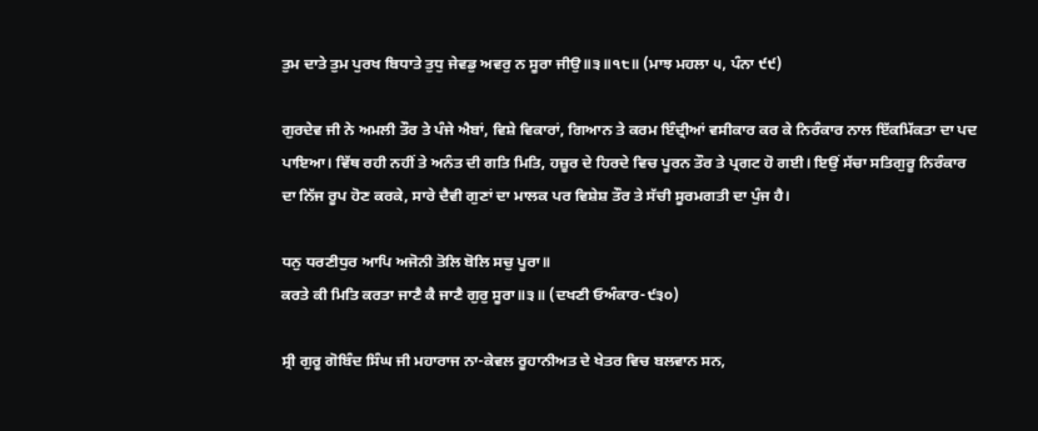ਤੁਮ ਦਾਤੇ ਤੁਮ ਪੁਰਖ ਬਿਧਾਤੇ ਤੁਧੁ ਜੇਵਡੁ ਅਵਰੁ ਨ ਸੂਰਾ ਜੀਉ॥੩॥੧੮॥ (ਮਾਝ ਮਹਲਾ ੫, ਪੰਨਾ ੯੯)

ਗੁਰਦੇਵ ਜੀ ਨੇ ਅਮਲੀ ਤੌਰ ਤੇ ਪੰਜੇ ਐਬਾਂ, ਵਿਸ਼ੇ ਵਿਕਾਰਾਂ, ਗਿਆਨ ਤੇ ਕਰਮ ਇੰਦ੍ਰੀਆਂ ਵਸੀਕਾਰ ਕਰ ਕੇ ਨਿਰੰਕਾਰ ਨਾਲ ਇੱਕਮਿੱਕਤਾ ਦਾ ਪਦ ਪਾਇਆ। ਵਿੱਥ ਰਹੀ ਨਹੀਂ ਤੇ ਅਨੰਤ ਦੀ ਗਤਿ ਮਿਤਿ, ਹਜ਼ੂਰ ਦੇ ਹਿਰਦੇ ਵਿਚ ਪੂਰਨ ਤੌਰ ਤੇ ਪ੍ਰਗਟ ਹੋ ਗਈ। ਇਉਂ ਸੱਚਾ ਸਤਿਗੁਰੂ ਨਿਰੰਕਾਰ ਦਾ ਨਿੱਜ ਰੂਪ ਹੋਣ ਕਰਕੇ, ਸਾਰੇ ਦੈਵੀ ਗੁਣਾਂ ਦਾ ਮਾਲਕ ਪਰ ਵਿਸ਼ੇਸ਼ ਤੌਰ ਤੇ ਸੱਚੀ ਸੂਰਮਗਤੀ ਦਾ ਪੁੰਜ ਹੈ।

ਧਨੁ ਧਰਣੀਧੁਰ ਆਪਿ ਅਜੋਨੀ ਤੋਲਿ ਬੋਲਿ ਸਚੁ ਪੂਰਾ॥
ਕਰਤੇ ਕੀ ਮਿਤਿ ਕਰਤਾ ਜਾਣੈ ਕੈ ਜਾਣੈ ਗੁਰੁ ਸੂਰਾ॥੩॥ (ਦਖਣੀ ਓਅੰਕਾਰ-੯੩੦)

ਸ੍ਰੀ ਗੁਰੂ ਗੋਬਿੰਦ ਸਿੰਘ ਜੀ ਮਹਾਰਾਜ ਨਾ-ਕੇਵਲ ਰੂਹਾਨੀਅਤ ਦੇ ਖੇਤਰ ਵਿਚ ਬਲਵਾਨ ਸਨ,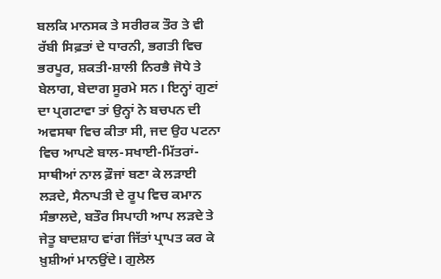ਬਲਕਿ ਮਾਨਸਕ ਤੇ ਸਰੀਰਕ ਤੌਰ ਤੇ ਵੀ ਰੱਬੀ ਸਿਫ਼ਤਾਂ ਦੇ ਧਾਰਨੀ, ਭਗਤੀ ਵਿਚ ਭਰਪੂਰ, ਸ਼ਕਤੀ-ਸ਼ਾਲੀ ਨਿਰਭੈ ਜੋਧੇ ਤੇ ਬੇਲਾਗ, ਬੇਦਾਗ ਸੂਰਮੇ ਸਨ। ਇਨ੍ਹਾਂ ਗੁਣਾਂ ਦਾ ਪ੍ਰਗਟਾਵਾ ਤਾਂ ਉਨ੍ਹਾਂ ਨੇ ਬਚਪਨ ਦੀ ਅਵਸਥਾ ਵਿਚ ਕੀਤਾ ਸੀ, ਜਦ ਉਹ ਪਟਨਾ ਵਿਚ ਆਪਣੇ ਬਾਲ-ਸਖਾਈ-ਮਿੱਤਰਾਂ-ਸਾਥੀਆਂ ਨਾਲ ਫ਼ੌਜਾਂ ਬਣਾ ਕੇ ਲੜਾਈ ਲੜਦੇ, ਸੈਨਾਪਤੀ ਦੇ ਰੂਪ ਵਿਚ ਕਮਾਨ ਸੰਭਾਲਦੇ, ਬਤੌਰ ਸਿਪਾਹੀ ਆਪ ਲੜਦੇ ਤੇ ਜੇਤੂ ਬਾਦਸ਼ਾਹ ਵਾਂਗ ਜਿੱਤਾਂ ਪ੍ਰਾਪਤ ਕਰ ਕੇ ਖ਼ੁਸ਼ੀਆਂ ਮਾਨਉਂਦੇ। ਗੁਲੇਲ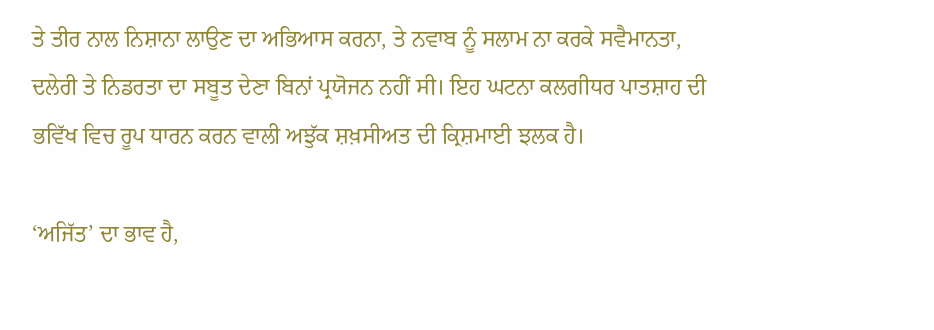ਤੇ ਤੀਰ ਨਾਲ ਨਿਸ਼ਾਨਾ ਲਾਉਣ ਦਾ ਅਭਿਆਸ ਕਰਨਾ, ਤੇ ਨਵਾਬ ਨੂੰ ਸਲਾਮ ਨਾ ਕਰਕੇ ਸਵੈਮਾਨਤਾ, ਦਲੇਰੀ ਤੇ ਨਿਡਰਤਾ ਦਾ ਸਬੂਤ ਦੇਣਾ ਬਿਨਾਂ ਪ੍ਰਯੋਜਨ ਨਹੀਂ ਸੀ। ਇਹ ਘਟਨਾ ਕਲਗੀਧਰ ਪਾਤਸ਼ਾਹ ਦੀ ਭਵਿੱਖ ਵਿਚ ਰੂਪ ਧਾਰਨ ਕਰਨ ਵਾਲੀ ਅਝੁੱਕ ਸ਼ਖ਼ਸੀਅਤ ਦੀ ਕ੍ਰਿਸ਼ਮਾਈ ਝਲਕ ਹੈ।

‘ਅਜਿੱਤ’ ਦਾ ਭਾਵ ਹੈ,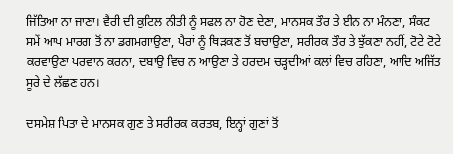ਜਿੱਤਿਆ ਨਾ ਜਾਣਾ। ਵੈਰੀ ਦੀ ਕੁਟਿਲ ਨੀਤੀ ਨੂੰ ਸਫਲ ਨਾ ਹੋਣ ਦੇਣਾ, ਮਾਨਸਕ ਤੌਰ ਤੇ ਈਨ ਨਾ ਮੰਨਣਾ, ਸੰਕਟ ਸਮੇਂ ਆਪ ਮਾਰਗ ਤੋਂ ਨਾ ਡਗਮਗਾਉਣਾ, ਪੈਰਾਂ ਨੂੰ ਥਿੜਕਣ ਤੋਂ ਬਚਾਉਣਾ, ਸਰੀਰਕ ਤੌਰ ਤੇ ਝੁੱਕਣਾ ਨਹੀਂ, ਟੋਟੇ ਟੋਟੇ ਕਰਵਾਉਣਾ ਪਰਵਾਨ ਕਰਨਾ, ਦਬਾਉ ਵਿਚ ਨ ਆਉਣਾ ਤੇ ਹਰਦਮ ਚੜ੍ਹਦੀਆਂ ਕਲਾਂ ਵਿਚ ਰਹਿਣਾ, ਆਦਿ ਅਜਿੱਤ ਸੂਰੇ ਦੇ ਲੱਛਣ ਹਨ।

ਦਸਮੇਸ਼ ਪਿਤਾ ਦੇ ਮਾਨਸਕ ਗੁਣ ਤੇ ਸਰੀਰਕ ਕਰਤਬ, ਇਨ੍ਹਾਂ ਗੁਣਾਂ ਤੋਂ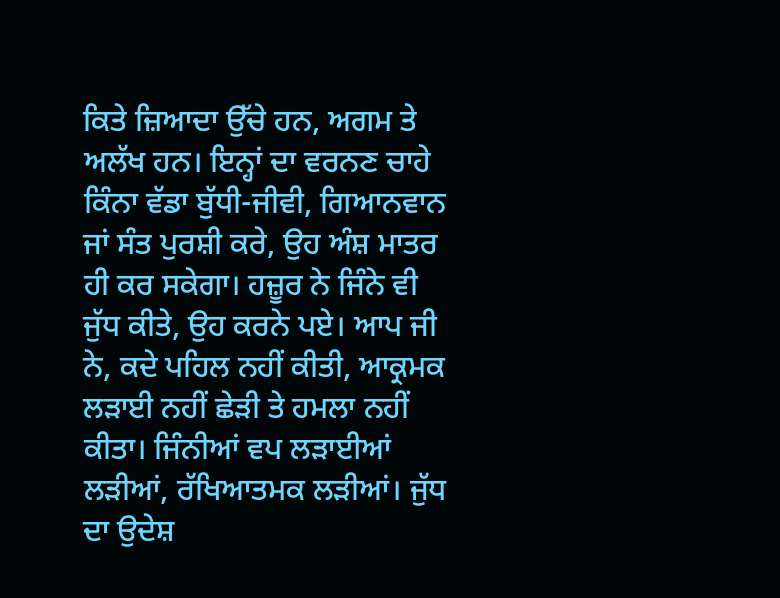ਕਿਤੇ ਜ਼ਿਆਦਾ ਉੱਚੇ ਹਨ, ਅਗਮ ਤੇ ਅਲੱਖ ਹਨ। ਇਨ੍ਹਾਂ ਦਾ ਵਰਨਣ ਚਾਹੇ ਕਿੰਨਾ ਵੱਡਾ ਬੁੱਧੀ-ਜੀਵੀ, ਗਿਆਨਵਾਨ ਜਾਂ ਸੰਤ ਪੁਰਸ਼ੀ ਕਰੇ, ਉਹ ਅੰਸ਼ ਮਾਤਰ ਹੀ ਕਰ ਸਕੇਗਾ। ਹਜ਼ੂਰ ਨੇ ਜਿੰਨੇ ਵੀ ਜੁੱਧ ਕੀਤੇ, ਉਹ ਕਰਨੇ ਪਏ। ਆਪ ਜੀ ਨੇ, ਕਦੇ ਪਹਿਲ ਨਹੀਂ ਕੀਤੀ, ਆਕ੍ਰਮਕ ਲੜਾਈ ਨਹੀਂ ਛੇੜੀ ਤੇ ਹਮਲਾ ਨਹੀਂ ਕੀਤਾ। ਜਿੰਨੀਆਂ ਵਪ ਲੜਾਈਆਂ ਲੜੀਆਂ, ਰੱਖਿਆਤਮਕ ਲੜੀਆਂ। ਜੁੱਧ ਦਾ ਉਦੇਸ਼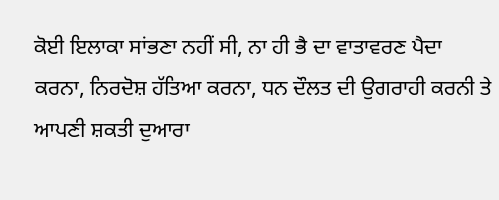ਕੋਈ ਇਲਾਕਾ ਸਾਂਭਣਾ ਨਹੀਂ ਸੀ, ਨਾ ਹੀ ਭੈ ਦਾ ਵਾਤਾਵਰਣ ਪੈਦਾ ਕਰਨਾ, ਨਿਰਦੋਸ਼ ਹੱਤਿਆ ਕਰਨਾ, ਧਨ ਦੌਲਤ ਦੀ ਉਗਰਾਹੀ ਕਰਨੀ ਤੇ ਆਪਣੀ ਸ਼ਕਤੀ ਦੁਆਰਾ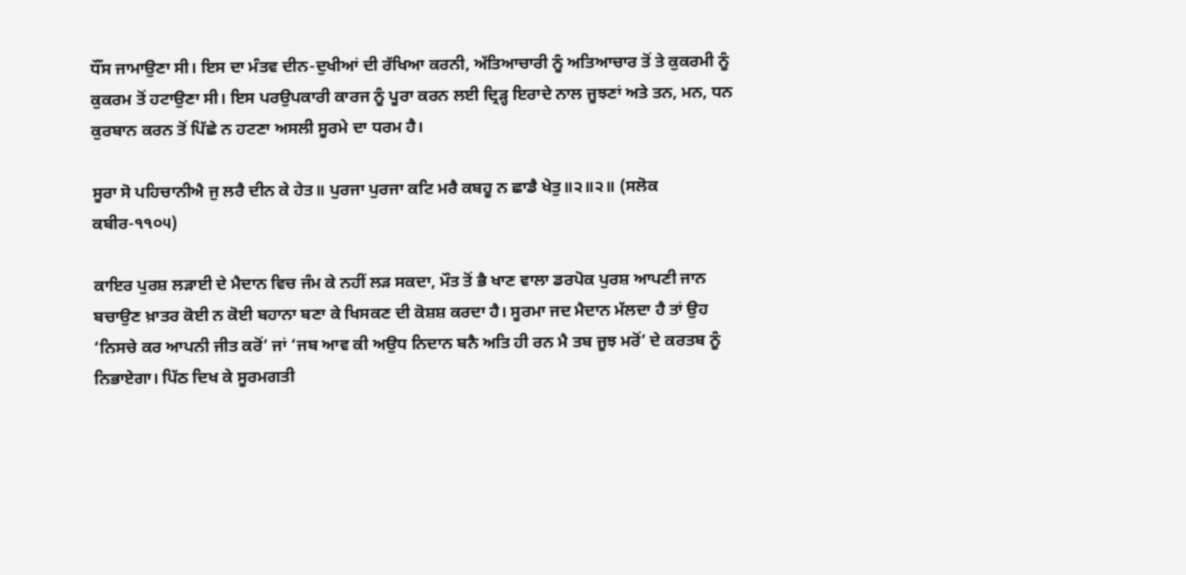ਧੌਂਸ ਜਾਮਾਉਣਾ ਸੀ। ਇਸ ਦਾ ਮੰਤਵ ਦੀਨ-ਦੁਖੀਆਂ ਦੀ ਰੱਖਿਆ ਕਰਨੀ, ਅੱਤਿਆਚਾਰੀ ਨੂੰ ਅਤਿਆਚਾਰ ਤੋਂ ਤੇ ਕੁਕਰਮੀ ਨੂੰ ਕੁਕਰਮ ਤੋਂ ਹਟਾਉਣਾ ਸੀ। ਇਸ ਪਰਉਪਕਾਰੀ ਕਾਰਜ ਨੂੰ ਪੂਰਾ ਕਰਨ ਲਈ ਦ੍ਰਿੜ੍ਹ ਇਰਾਦੇ ਨਾਲ ਜੂਝਣਾਂ ਅਤੇ ਤਨ, ਮਨ, ਧਨ ਕੁਰਬਾਨ ਕਰਨ ਤੋਂ ਪਿੱਛੇ ਨ ਹਟਣਾ ਅਸਲੀ ਸੂਰਮੇ ਦਾ ਧਰਮ ਹੈ।

ਸੂਰਾ ਸੋ ਪਹਿਚਾਨੀਐ ਜੁ ਲਰੈ ਦੀਨ ਕੇ ਹੇਤ॥ ਪੁਰਜਾ ਪੁਰਜਾ ਕਟਿ ਮਰੈ ਕਬਹੂ ਨ ਛਾਡੈ ਖੇਤੁ॥੨॥੨॥ (ਸਲੋਕ ਕਬੀਰ-੧੧੦੫)

ਕਾਇਰ ਪੁਰਸ਼ ਲੜਾਈ ਦੇ ਮੈਦਾਨ ਵਿਚ ਜੰਮ ਕੇ ਨਹੀਂ ਲੜ ਸਕਦਾ, ਮੌਤ ਤੋਂ ਭੈ ਖਾਣ ਵਾਲਾ ਡਰਪੋਕ ਪੁਰਸ਼ ਆਪਣੀ ਜਾਨ ਬਚਾਉਣ ਖ਼ਾਤਰ ਕੋਈ ਨ ਕੋਈ ਬਹਾਨਾ ਬਣਾ ਕੇ ਖਿਸਕਣ ਦੀ ਕੋਸ਼ਸ਼ ਕਰਦਾ ਹੈ। ਸੂਰਮਾ ਜਦ ਮੈਦਾਨ ਮੱਲਦਾ ਹੈ ਤਾਂ ਉਹ ‘ਨਿਸਚੇ ਕਰ ਆਪਨੀ ਜੀਤ ਕਰੋਂ’ ਜਾਂ ‘ਜਬ ਆਵ ਕੀ ਅਉਧ ਨਿਦਾਨ ਬਨੈ ਅਤਿ ਹੀ ਰਨ ਮੈ ਤਬ ਜੂਝ ਮਰੋਂ’ ਦੇ ਕਰਤਬ ਨੂੰ ਨਿਭਾਏਗਾ। ਪਿੱਠ ਦਿਖ ਕੇ ਸੂਰਮਗਤੀ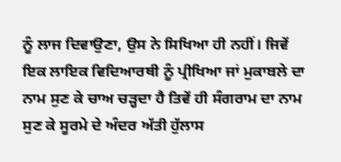ਨੂੰ ਲਾਜ ਦਿਵਾਉਣਾ, ਉਸ ਨੇ ਸਿਖਿਆ ਹੀ ਨਹੀਂ। ਜਿਵੇਂ ਇਕ ਲਾਇਕ ਵਿਦਿਆਰਥੀ ਨੂੰ ਪ੍ਰੀਖਿਆ ਜਾਂ ਮੁਕਾਬਲੇ ਦਾ ਨਾਮ ਸੁਣ ਕੇ ਚਾਅ ਚੜ੍ਹਦਾ ਹੈ ਤਿਵੇਂ ਹੀ ਸੰਗਰਾਮ ਦਾ ਨਾਮ ਸੁਣ ਕੇ ਸੂਰਮੇ ਦੇ ਅੰਦਰ ਅੱਤੀ ਹੁੱਲਾਸ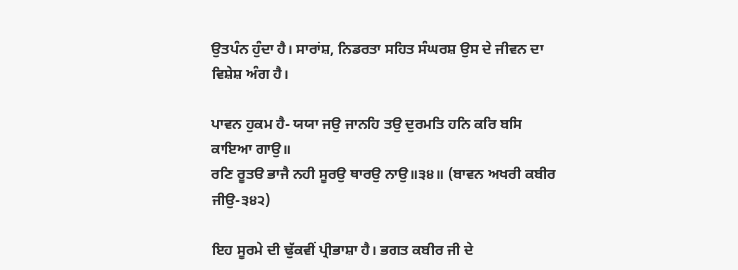ਉਤਪੰਨ ਹੁੰਦਾ ਹੈ। ਸਾਰਾਂਸ਼, ਨਿਡਰਤਾ ਸਹਿਤ ਸੰਘਰਸ਼ ਉਸ ਦੇ ਜੀਵਨ ਦਾ ਵਿਸ਼ੇਸ਼ ਅੰਗ ਹੈ।

ਪਾਵਨ ਹੁਕਮ ਹੈ- ਯਯਾ ਜਉ ਜਾਨਹਿ ਤਉ ਦੁਰਮਤਿ ਹਨਿ ਕਰਿ ਬਸਿ ਕਾਇਆ ਗਾਉ॥
ਰਣਿ ਰੂਤੳ ਭਾਜੈ ਨਹੀ ਸੂਰਉ ਥਾਰਉ ਨਾਉ॥੩੪॥ (ਬਾਵਨ ਅਖਰੀ ਕਬੀਰ ਜੀਉ-੩੪੨)

ਇਹ ਸੂਰਮੇ ਦੀ ਢੁੱਕਵੀਂ ਪ੍ਰੀਭਾਸ਼ਾ ਹੈ। ਭਗਤ ਕਬੀਰ ਜੀ ਦੇ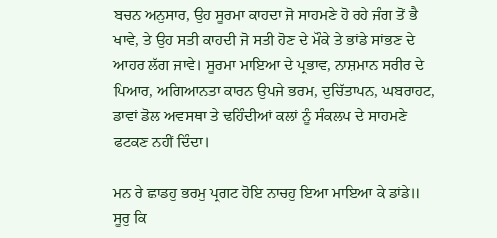ਬਚਨ ਅਨੁਸਾਰ, ਉਹ ਸੂਰਮਾ ਕਾਹਦਾ ਜੋ ਸਾਹਮਣੇ ਹੋ ਰਹੇ ਜੰਗ ਤੋਂ ਭੈ ਖਾਵੇ, ਤੇ ਉਹ ਸਤੀ ਕਾਹਦੀ ਜੋ ਸਤੀ ਹੋਣ ਦੇ ਮੌਕੇ ਤੇ ਭਾਂਡੇ ਸਾਂਭਣ ਦੇ ਆਹਰ ਲੱਗ ਜਾਵੇ। ਸੂਰਮਾ ਮਾਇਆ ਦੇ ਪ੍ਰਭਾਵ, ਨਾਸ਼ਮਾਨ ਸਰੀਰ ਦੇ ਪਿਆਰ, ਅਗਿਆਨਤਾ ਕਾਰਨ ਉਪਜੇ ਭਰਮ, ਦੁਚਿੱਤਾਪਨ, ਘਬਰਾਹਟ, ਡਾਵਾਂ ਡੋਲ ਅਵਸਥਾ ਤੇ ਢਹਿੰਦੀਆਂ ਕਲਾਂ ਨੂੰ ਸੰਕਲਪ ਦੇ ਸਾਹਮਣੇ ਫਟਕਣ ਨਹੀਂ ਦਿੰਦਾ।

ਮਨ ਰੇ ਛਾਡਹੁ ਭਰਮੁ ਪ੍ਰਗਟ ਹੋਇ ਨਾਚਹੁ ਇਆ ਮਾਇਆ ਕੇ ਡਾਂਡੇ॥
ਸੂਰੁ ਕਿ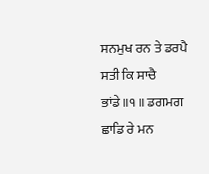ਸਨਮੁਖ ਰਨ ਤੇ ਡਰਪੈ ਸਤੀ ਕਿ ਸਾਚੈ ਭਾਂਡੇ॥੧॥ ਡਗਮਗ ਛਾਡਿ ਰੇ ਮਨ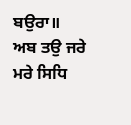ਬਉਰਾ॥
ਅਬ ਤਉ ਜਰੇ ਮਰੇ ਸਿਧਿ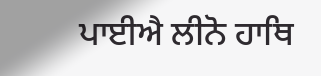ਪਾਈਐ ਲੀਨੋ ਹਾਥਿ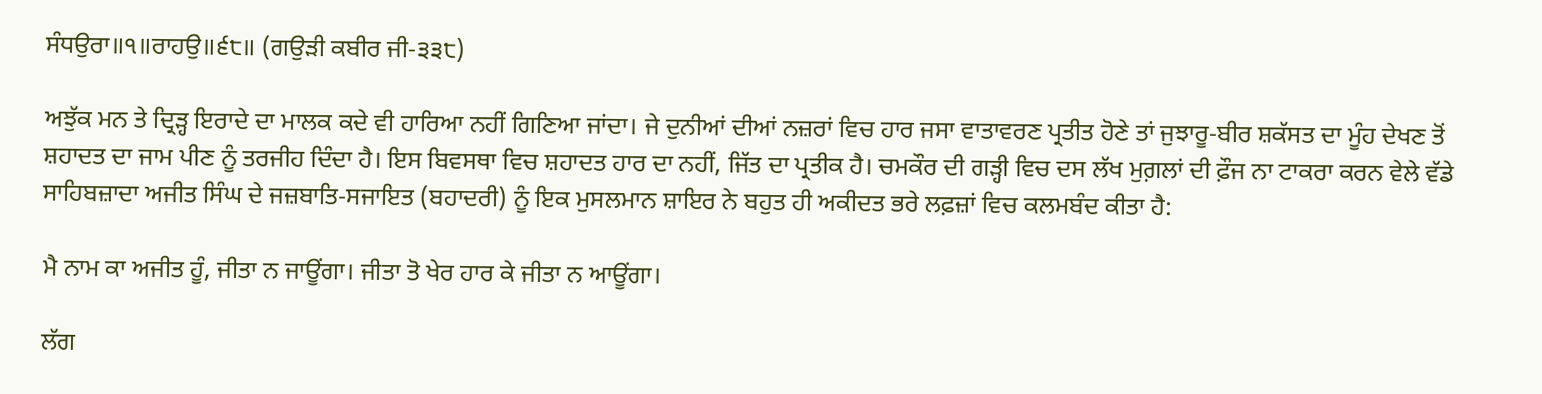ਸੰਧਉਰਾ॥੧॥ਰਾਹਉ॥੬੮॥ (ਗਉੜੀ ਕਬੀਰ ਜੀ-੩੩੮)

ਅਝੁੱਕ ਮਨ ਤੇ ਦ੍ਰਿੜ੍ਹ ਇਰਾਦੇ ਦਾ ਮਾਲਕ ਕਦੇ ਵੀ ਹਾਰਿਆ ਨਹੀਂ ਗਿਣਿਆ ਜਾਂਦਾ। ਜੇ ਦੁਨੀਆਂ ਦੀਆਂ ਨਜ਼ਰਾਂ ਵਿਚ ਹਾਰ ਜਸਾ ਵਾਤਾਵਰਣ ਪ੍ਰਤੀਤ ਹੋਣੇ ਤਾਂ ਜੁਝਾਰੂ-ਬੀਰ ਸ਼ਕੱਸਤ ਦਾ ਮੂੰਹ ਦੇਖਣ ਤੋਂ ਸ਼ਹਾਦਤ ਦਾ ਜਾਮ ਪੀਣ ਨੂੰ ਤਰਜੀਹ ਦਿੰਦਾ ਹੈ। ਇਸ ਬਿਵਸਥਾ ਵਿਚ ਸ਼ਹਾਦਤ ਹਾਰ ਦਾ ਨਹੀਂ, ਜਿੱਤ ਦਾ ਪ੍ਰਤੀਕ ਹੈ। ਚਮਕੌਰ ਦੀ ਗੜ੍ਹੀ ਵਿਚ ਦਸ ਲੱਖ ਮੁਗ਼ਲਾਂ ਦੀ ਫ਼ੌਜ ਨਾ ਟਾਕਰਾ ਕਰਨ ਵੇਲੇ ਵੱਡੇ ਸਾਹਿਬਜ਼ਾਦਾ ਅਜੀਤ ਸਿੰਘ ਦੇ ਜਜ਼ਬਾਤਿ-ਸਜਾਇਤ (ਬਹਾਦਰੀ) ਨੂੰ ਇਕ ਮੁਸਲਮਾਨ ਸ਼ਾਇਰ ਨੇ ਬਹੁਤ ਹੀ ਅਕੀਦਤ ਭਰੇ ਲਫ਼ਜ਼ਾਂ ਵਿਚ ਕਲਮਬੰਦ ਕੀਤਾ ਹੈ:

ਮੈ ਨਾਮ ਕਾ ਅਜੀਤ ਹੂੰ, ਜੀਤਾ ਨ ਜਾਊਂਗਾ। ਜੀਤਾ ਤੋ ਖੇਰ ਹਾਰ ਕੇ ਜੀਤਾ ਨ ਆਊਂਗਾ।

ਲੱਗ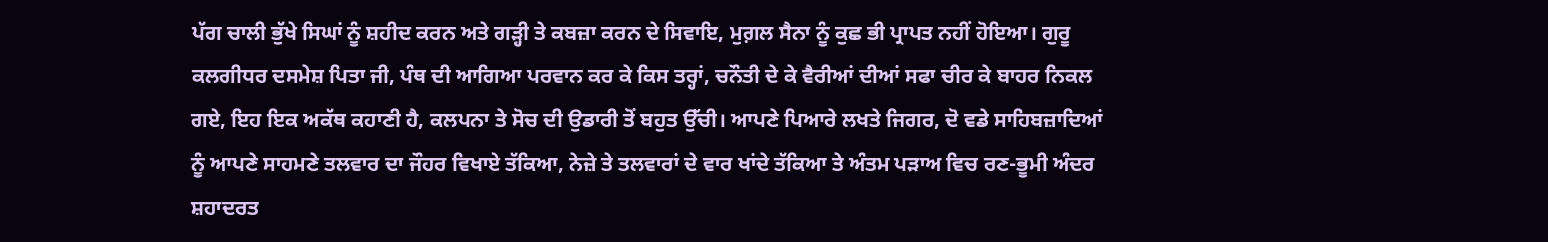ਪੱਗ ਚਾਲੀ ਭੁੱਖੇ ਸਿਘਾਂ ਨੂੰ ਸ਼ਹੀਦ ਕਰਨ ਅਤੇ ਗੜ੍ਹੀ ਤੇ ਕਬਜ਼ਾ ਕਰਨ ਦੇ ਸਿਵਾਇ, ਮੁਗ਼ਲ ਸੈਨਾ ਨੂੰ ਕੁਛ ਭੀ ਪ੍ਰਾਪਤ ਨਹੀਂ ਹੋਇਆ। ਗੁਰੂ ਕਲਗੀਧਰ ਦਸਮੇਸ਼ ਪਿਤਾ ਜੀ, ਪੰਥ ਦੀ ਆਗਿਆ ਪਰਵਾਨ ਕਰ ਕੇ ਕਿਸ ਤਰ੍ਹਾਂ, ਚਨੌਤੀ ਦੇ ਕੇ ਵੈਰੀਆਂ ਦੀਆਂ ਸਫਾ ਚੀਰ ਕੇ ਬਾਹਰ ਨਿਕਲ ਗਏ, ਇਹ ਇਕ ਅਕੱਥ ਕਹਾਣੀ ਹੈ, ਕਲਪਨਾ ਤੇ ਸੋਚ ਦੀ ਉਡਾਰੀ ਤੋਂ ਬਹੁਤ ਉੱਚੀ। ਆਪਣੇ ਪਿਆਰੇ ਲਖਤੇ ਜਿਗਰ, ਦੋ ਵਡੇ ਸਾਹਿਬਜ਼ਾਦਿਆਂ ਨੂੰ ਆਪਣੇ ਸਾਹਮਣੇ ਤਲਵਾਰ ਦਾ ਜੌਹਰ ਵਿਖਾਏ ਤੱਕਿਆ, ਨੇਜ਼ੇ ਤੇ ਤਲਵਾਰਾਂ ਦੇ ਵਾਰ ਖਾਂਦੇ ਤੱਕਿਆ ਤੇ ਅੰਤਮ ਪੜਾਅ ਵਿਚ ਰਣ-ਭੂਮੀ ਅੰਦਰ ਸ਼ਹਾਦਰਤ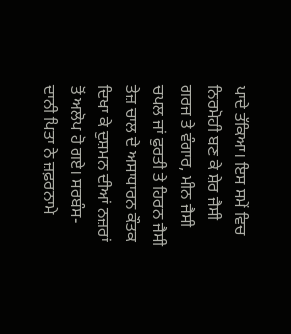ਪਾਦੇ ਤੱਕਿਆ। ਇਸ ਸਮੇਂ ਵਿਚ ਨਿਰਮੋਹੀ ਬਣ ਕੇ ਸ਼ੇਰ ਜੈਸੀ ਗਰਜ ਤੇ ਵੰਗਾਰ, ਮੀਨ ਜੈਸੀ ਚਪਲ ਜਾਂ ਫੁਰਤੀ ਤੇ ਹਿਰਨ ਜੈਸੀ ਤੇਜ਼ ਚਾਲ ਦੇ ਅਸਾਧਾਰਨ ਕੌਤਕ ਦਿਖਾ ਕੇ ਦੁਸ਼ਮਨ ਦੀਆਂ ਨਜ਼ਰਾਂ ਤੋਂ ਅਲੋਪ ਹੋ ਗਏ। ਸਰਬੰਸ-ਦਾਨੀ ਪਿਤਾ ਨੇ ਜ਼ਫ਼ਰਨਾਮੇ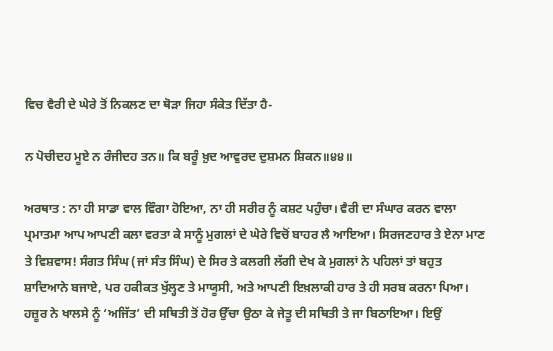ਵਿਚ ਵੈਰੀ ਦੇ ਘੇਰੇ ਤੋਂ ਨਿਕਲਣ ਦਾ ਥੋੜਾ ਜਿਹਾ ਸੰਕੇਤ ਦਿੱਤਾ ਹੈ-

ਨ ਪੋਚੀਦਹ ਮੂਏ ਨ ਰੰਜੀਦਹ ਤਨ॥ ਕਿ ਬਰੂੰ ਖ਼ੁਦ ਆਵੁਰਦ ਦੁਸ਼ਮਨ ਸ਼ਿਕਨ॥੪੪॥

ਅਰਥਾਤ : ਨਾ ਹੀ ਸਾਡਾ ਵਾਲ ਵਿੰਗਾ ਹੋਇਆ, ਨਾ ਹੀ ਸਰੀਰ ਨੂੰ ਕਸ਼ਟ ਪਹੁੰਚਾ। ਵੈਰੀ ਦਾ ਸੰਘਾਰ ਕਰਨ ਵਾਲਾ ਪ੍ਰਮਾਤਮਾ ਆਪ ਆਪਣੀ ਕਲਾ ਵਰਤਾ ਕੇ ਸਾਨੂੰ ਮੁਗਲਾਂ ਦੇ ਘੇਰੇ ਵਿਚੋਂ ਬਾਹਰ ਲੈ ਆਇਆ। ਸਿਰਜਣਹਾਰ ਤੇ ਏਨਾ ਮਾਣ ਤੇ ਵਿਸ਼ਵਾਸ! ਸੰਗਤ ਸਿੰਘ (ਜਾਂ ਸੰਤ ਸਿੰਘ) ਦੇ ਸਿਰ ਤੇ ਕਲਗੀ ਲੱਗੀ ਦੇਖ ਕੇ ਮੁਗਲਾਂ ਨੇ ਪਹਿਲਾਂ ਤਾਂ ਬਹੁਤ ਸ਼ਾਦਿਆਨੇ ਬਜਾਏ, ਪਰ ਹਕੀਕਤ ਖੁੱਲ੍ਹਣ ਤੇ ਮਾਯੂਸੀ, ਅਤੇ ਆਪਣੀ ਇਖ਼ਲਾਕੀ ਹਾਰ ਤੇ ਹੀ ਸਰਬ ਕਰਨਾ ਪਿਆ। ਹਜ਼ੂਰ ਨੇ ਖਾਲਸੇ ਨੂੰ ‘ਅਜਿੱਤ’ ਦੀ ਸਥਿਤੀ ਤੋਂ ਹੋਰ ਉੱਚਾ ਉਠਾ ਕੇ ਜੇਤੂ ਦੀ ਸਥਿਤੀ ਤੇ ਜਾ ਬਿਠਾਇਆ। ਇਉਂ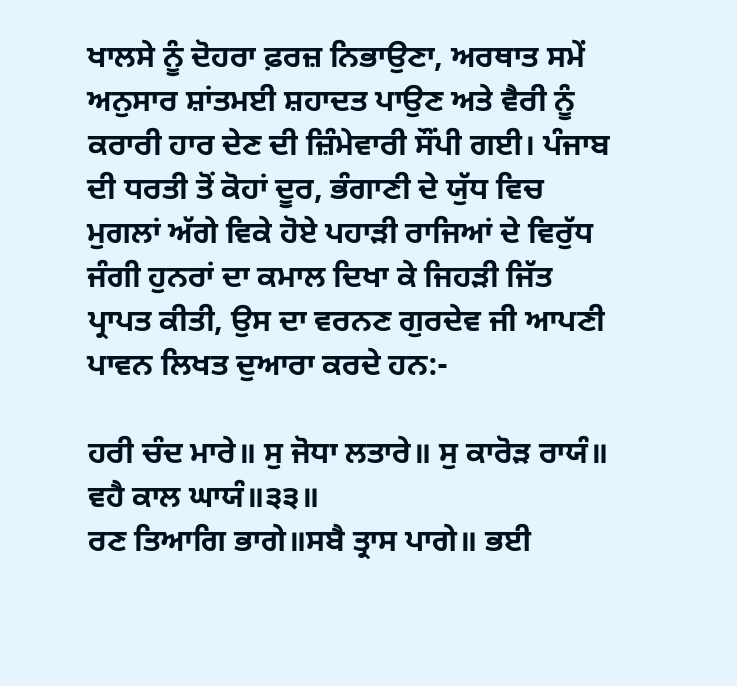ਖਾਲਸੇ ਨੂੰ ਦੋਹਰਾ ਫ਼ਰਜ਼ ਨਿਭਾਉਣਾ, ਅਰਥਾਤ ਸਮੇਂ ਅਨੁਸਾਰ ਸ਼ਾਂਤਮਈ ਸ਼ਹਾਦਤ ਪਾਉਣ ਅਤੇ ਵੈਰੀ ਨੂੰ ਕਰਾਰੀ ਹਾਰ ਦੇਣ ਦੀ ਜ਼ਿੰਮੇਵਾਰੀ ਸੌਂਪੀ ਗਈ। ਪੰਜਾਬ ਦੀ ਧਰਤੀ ਤੋਂ ਕੋਹਾਂ ਦੂਰ, ਭੰਗਾਣੀ ਦੇ ਯੁੱਧ ਵਿਚ ਮੁਗਲਾਂ ਅੱਗੇ ਵਿਕੇ ਹੋਏ ਪਹਾੜੀ ਰਾਜਿਆਂ ਦੇ ਵਿਰੁੱਧ ਜੰਗੀ ਹੁਨਰਾਂ ਦਾ ਕਮਾਲ ਦਿਖਾ ਕੇ ਜਿਹੜੀ ਜਿੱਤ ਪ੍ਰਾਪਤ ਕੀਤੀ, ਉਸ ਦਾ ਵਰਨਣ ਗੁਰਦੇਵ ਜੀ ਆਪਣੀ ਪਾਵਨ ਲਿਖਤ ਦੁਆਰਾ ਕਰਦੇ ਹਨ:-

ਹਰੀ ਚੰਦ ਮਾਰੇ॥ ਸੁ ਜੋਧਾ ਲਤਾਰੇ॥ ਸੁ ਕਾਰੋੜ ਰਾਯੰ॥ ਵਹੈ ਕਾਲ ਘਾਯੰ॥੩੩॥
ਰਣ ਤਿਆਗਿ ਭਾਗੇ॥ਸਬੈ ਤ੍ਰਾਸ ਪਾਗੇ॥ ਭਈ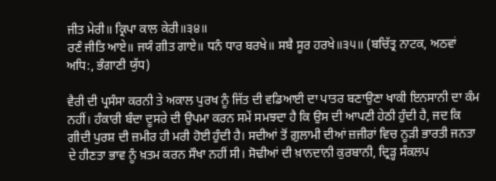ਜੀਤ ਮੇਰੀ॥ ਕ੍ਰਿਪਾ ਕਾਲ ਕੇਰੀ॥੩੪॥
ਰਣੰ ਜੀਤਿ ਆਏ॥ ਜਯੰ ਗੀਤ ਗਾਏ॥ ਧਨੰ ਧਾਰ ਬਰਖੇ॥ ਸਬੈ ਸੂਰ ਹਰਖੇ॥੩੫॥ (ਬਚਿੱਤ੍ਰ ਨਾਟਕ, ਅਠਵਾਂ ਅਧਿ:, ਭੰਗਾਣੀ ਯੁੱਧ)

ਵੈਰੀ ਦੀ ਪ੍ਰਸੰਸਾ ਕਰਨੀ ਤੇ ਅਕਾਲ ਪੁਰਖ ਨੂੰ ਜਿੱਤ ਦੀ ਵਡਿਆਈ ਦਾ ਪਾਤਰ ਬਣਾਉਣਾ ਖਾਕੀ ਇਨਸਾਨੀ ਦਾ ਕੰਮ ਨਹੀਂ। ਹੰਕਾਰੀ ਬੰਦਾ ਦੂਸਰੇ ਦੀ ਉਪਮਾ ਕਰਨ ਸਮੇਂ ਸਮਝਦਾ ਹੈ ਕਿ ਉਸ ਦੀ ਆਪਣੀ ਹੇਠੀ ਹੁੰਦੀ ਹੈ, ਜਦ ਕਿ ਗੀਦੀ ਪੁਰਸ਼ ਦੀ ਜ਼ਮੀਰ ਹੀ ਮਰੀ ਹੋਈ ਹੁੰਦੀ ਹੈ। ਸਦੀਆਂ ਤੋਂ ਗ਼ੁਲਾਮੀ ਦੀਆਂ ਜ਼ਜੀਰਾਂ ਵਿਚ ਨੂੜੀ ਭਾਰਤੀ ਜਨਤਾ ਦੇ ਹੀਣਤਾ ਭਾਵ ਨੂੰ ਖ਼ਤਮ ਕਰਨ ਸੌਖਾ ਨਹੀਂ ਸੀ। ਸੋਢੀਆਂ ਦੀ ਖ਼ਾਨਦਾਨੀ ਕੁਰਬਾਨੀ, ਦ੍ਰਿੜ੍ਹ ਸੰਕਲਪ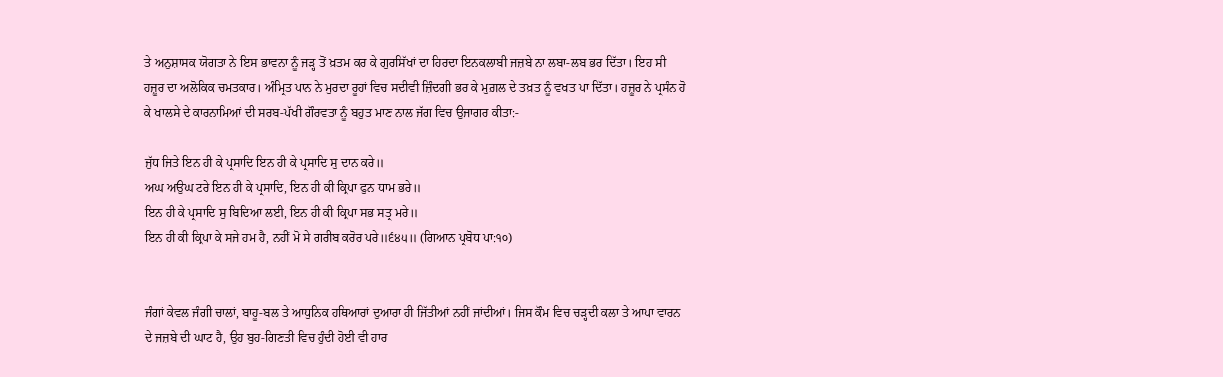ਤੇ ਅਨੁਸ਼ਾਸਕ ਯੋਗਤਾ ਨੇ ਇਸ ਭਾਵਨਾ ਨੂੰ ਜੜ੍ਹ ਤੋਂ ਖ਼ਤਮ ਕਰ ਕੇ ਗੁਰਸਿੱਖਾਂ ਦਾ ਹਿਰਦਾ ਇਨਕਲਾਬੀ ਜਜ਼ਬੇ ਨਾ ਲਬਾ-ਲਬ ਭਰ ਦਿੱਤਾ। ਇਹ ਸੀ ਹਜ਼ੂਰ ਦਾ ਅਲੋਕਿਕ ਚਮਤਕਾਰ। ਅੰਮ੍ਰਿਤ ਪਾਨ ਨੇ ਮੁਰਦਾ ਰੂਹਾਂ ਵਿਚ ਸਦੀਵੀ ਜ਼ਿੰਦਗੀ ਭਰ ਕੇ ਮੁਗ਼ਲ ਦੇ ਤਖ਼ਤ ਨੂੰ ਵਖਤ ਪਾ ਦਿੱਤਾ। ਹਜ਼ੂਰ ਨੇ ਪ੍ਰਸੰਨ ਹੋ ਕੇ ਖਾਲਸੇ ਦੇ ਕਾਰਨਾਮਿਆਂ ਦੀ ਸਰਬ-ਪੱਖੀ ਗੌਰਵਤਾ ਨੂੰ ਬਹੁਤ ਮਾਣ ਨਾਲ ਜੱਗ ਵਿਚ ਉਜਾਗਰ ਕੀਤਾ:-

ਜੁੱਧ ਜਿਤੇ ਇਨ ਹੀ ਕੇ ਪ੍ਰਸਾਦਿ ਇਨ ਹੀ ਕੇ ਪ੍ਰਸਾਦਿ ਸੁ ਦਾਨ ਕਰੇ॥
ਅਘ ਅਉਘ ਟਰੇ ਇਨ ਹੀ ਕੇ ਪ੍ਰਸਾਦਿ, ਇਨ ਹੀ ਕੀ ਕ੍ਰਿਪਾ ਫੁਨ ਧਾਮ ਭਰੇ॥
ਇਨ ਹੀ ਕੇ ਪ੍ਰਸਾਦਿ ਸੁ ਬਿਦਿਆ ਲਈ, ਇਨ ਹੀ ਕੀ ਕ੍ਰਿਪਾ ਸਭ ਸਤ੍ਰ ਮਰੇ॥
ਇਨ ਹੀ ਕੀ ਕ੍ਰਿਪਾ ਕੇ ਸਜੇ ਹਮ ਹੈ, ਨਹੀਂ ਮੋ ਸੇ ਗਰੀਬ ਕਰੋਰ ਪਰੇ॥੬੪੫॥ (ਗਿਆਨ ਪ੍ਰਬੋਧ ਪਾ:੧੦)


ਜੰਗਾਂ ਕੇਵਲ ਜੰਗੀ ਚਾਲਾਂ, ਬਾਹੂ-ਬਲ ਤੇ ਆਧੁਨਿਕ ਹਥਿਆਰਾਂ ਦੁਆਰਾ ਹੀ ਜਿੱਤੀਆਂ ਨਹੀਂ ਜਾਂਦੀਆਂ। ਜਿਸ ਕੌਮ ਵਿਚ ਚੜ੍ਹਦੀ ਕਲਾ ਤੇ ਆਪਾ ਵਾਰਨ ਦੇ ਜਜ਼ਬੇ ਦੀ ਘਾਟ ਹੈ, ਉਹ ਬੁਹ-ਗਿਣਤੀ ਵਿਚ ਹੁੰਦੀ ਹੋਈ ਵੀ ਹਾਰ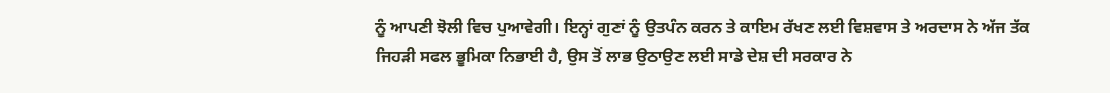ਨੂੰ ਆਪਣੀ ਝੋਲੀ ਵਿਚ ਪੁਆਵੇਗੀ। ਇਨ੍ਹਾਂ ਗੁਣਾਂ ਨੂੰ ਉਤਪੰਨ ਕਰਨ ਤੇ ਕਾਇਮ ਰੱਖਣ ਲਈ ਵਿਸ਼ਵਾਸ ਤੇ ਅਰਦਾਸ ਨੇ ਅੱਜ ਤੱਕ ਜਿਹੜੀ ਸਫਲ ਭੂਮਿਕਾ ਨਿਭਾਈ ਹੈ, ਉਸ ਤੋਂ ਲਾਭ ਉਠਾਉਣ ਲਈ ਸਾਡੇ ਦੇਸ਼ ਦੀ ਸਰਕਾਰ ਨੇ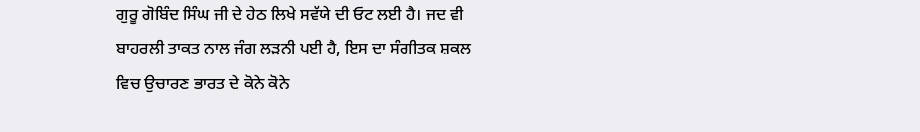ਗੁਰੂ ਗੋਬਿੰਦ ਸਿੰਘ ਜੀ ਦੇ ਹੇਠ ਲਿਖੇ ਸਵੱਯੇ ਦੀ ਓਟ ਲਈ ਹੈ। ਜਦ ਵੀ ਬਾਹਰਲੀ ਤਾਕਤ ਨਾਲ ਜੰਗ ਲੜਨੀ ਪਈ ਹੈ, ਇਸ ਦਾ ਸੰਗੀਤਕ ਸ਼ਕਲ ਵਿਚ ਉਚਾਰਣ ਭਾਰਤ ਦੇ ਕੋਨੇ ਕੋਨੇ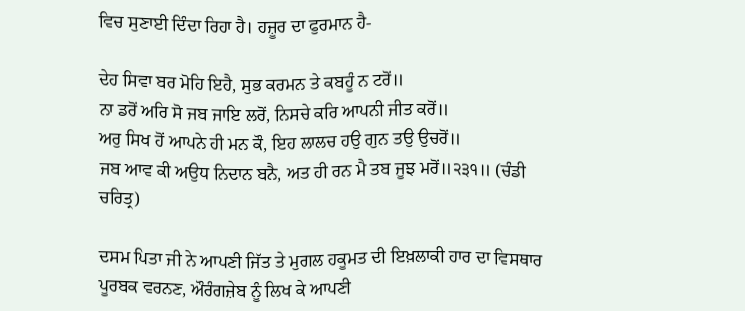ਵਿਚ ਸੁਣਾਈ ਦਿੰਦਾ ਰਿਹਾ ਹੈ। ਹਜ਼ੂਰ ਦਾ ਫੁਰਮਾਨ ਹੈ-

ਦੇਹ ਸਿਵਾ ਬਰ ਮੋਹਿ ਇਹੈ, ਸੁਭ ਕਰਮਨ ਤੇ ਕਬਹੂੰ ਨ ਟਰੋਂ॥
ਨਾ ਡਰੋਂ ਅਰਿ ਸੋ ਜਬ ਜਾਇ ਲਰੋਂ, ਨਿਸਚੇ ਕਰਿ ਆਪਨੀ ਜੀਤ ਕਰੋਂ॥
ਅਰੁ ਸਿਖ ਹੋਂ ਆਪਨੇ ਹੀ ਮਨ ਕੌ, ਇਹ ਲਾਲਚ ਹਉ ਗੁਨ ਤਉ ਉਚਰੋਂ॥
ਜਬ ਆਵ ਕੀ ਅਉਧ ਨਿਦਾਨ ਬਨੈ, ਅਤ ਹੀ ਰਨ ਮੈ ਤਬ ਜੂਝ ਮਰੋਂ॥੨੩੧॥ (ਚੰਡੀ ਚਰਿਤ੍ਰ)

ਦਸਮ ਪਿਤਾ ਜੀ ਨੇ ਆਪਣੀ ਜਿੱਤ ਤੇ ਮੁਗਲ ਹਕੂਮਤ ਦੀ ਇਖ਼ਲਾਕੀ ਹਾਰ ਦਾ ਵਿਸਥਾਰ ਪੂਰਬਕ ਵਰਨਣ, ਔਰੰਗਜ਼ੇਬ ਨੂੰ ਲਿਖ ਕੇ ਆਪਣੀ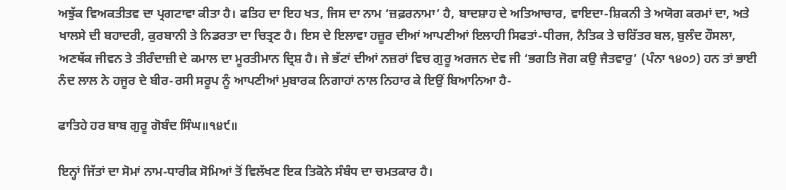ਅਝੁੱਕ ਵਿਅਕਤੀਤਵ ਦਾ ਪ੍ਰਗਟਾਵਾ ਕੀਤਾ ਹੈ। ਫਤਿਹ ਦਾ ਇਹ ਖਤ, ਜਿਸ ਦਾ ਨਾਮ ‘ਜ਼ਫ਼ਰਨਾਮਾ’ ਹੈ, ਬਾਦਸ਼ਾਹ ਦੇ ਅਤਿਆਚਾਰ, ਵਾਇਦਾ-ਸ਼ਿਕਨੀ ਤੇ ਅਯੋਗ ਕਰਮਾਂ ਦਾ, ਅਤੇ ਖਾਲਸੇ ਦੀ ਬਹਾਦਰੀ, ਕੁਰਬਾਨੀ ਤੇ ਨਿਡਰਤਾ ਦਾ ਚਿਤ੍ਰਣ ਹੈ। ਇਸ ਦੇ ਇਲਾਵਾ ਹਜ਼ੂਰ ਦੀਆਂ ਆਪਣੀਆਂ ਇਲਾਹੀ ਸਿਫਤਾਂ-ਧੀਰਜ, ਨੈਤਿਕ ਤੇ ਚਰਿੱਤਰ ਬਲ, ਬੁਲੰਦ ਹੌਸਲਾ, ਅਣਥੱਕ ਜੀਵਨ ਤੇ ਤੀਰੰਦਾਜ਼ੀ ਦੇ ਕਮਾਲ ਦਾ ਮੂਰਤੀਮਾਨ ਦ੍ਰਿਸ਼ ਹੈ। ਜੇ ਭੱਟਾਂ ਦੀਆਂ ਨਜ਼ਰਾਂ ਵਿਚ ਗੁਰੂ ਅਰਜਨ ਦੇਵ ਜੀ ‘ਭਗਤਿ ਜੋਗ ਕਉ ਜੈਤਵਾਰੁ’ (ਪੰਨਾ ੧੪੦੭) ਹਨ ਤਾਂ ਭਾਈ ਨੰਦ ਲਾਲ ਨੇ ਹਜੂਰ ਦੇ ਬੀਰ-ਰਸੀ ਸਰੂਪ ਨੂੰ ਆਪਣੀਆਂ ਮੁਬਾਰਕ ਨਿਗਾਹਾਂ ਨਾਲ ਨਿਹਾਰ ਕੇ ਇਉਂ ਬਿਆਨਿਆ ਹੈ-

ਫਾਤਿਹੇ ਹਰ ਬਾਬ ਗੁਰੂ ਗੋਬੰਦ ਸਿੰਘ॥੧੪੯॥

ਇਨ੍ਹਾਂ ਜਿੱਤਾਂ ਦਾ ਸੋਮਾਂ ਨਾਮ-ਧਾਰੀਕ ਸੋਮਿਆਂ ਤੋਂ ਵਿਲੱਖਣ ਇਕ ਤਿਕੋਨੇ ਸੰਬੰਧ ਦਾ ਚਮਤਕਾਰ ਹੈ।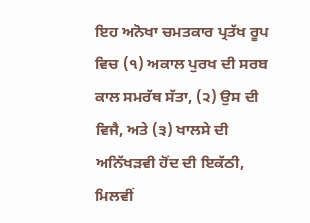ਇਹ ਅਨੋਖਾ ਚਮਤਕਾਰ ਪ੍ਰਤੱਖ ਰੂਪ ਵਿਚ (੧) ਅਕਾਲ ਪੁਰਖ ਦੀ ਸਰਬ ਕਾਲ ਸਮਰੱਥ ਸੱਤਾ, (੨) ਉਸ ਦੀ ਵਿਜੈ, ਅਤੇ (੩) ਖਾਲਸੇ ਦੀ ਅਨਿੱਖੜਵੀ ਹੋਂਦ ਦੀ ਇਕੱਠੀ, ਮਿਲਵੀਂ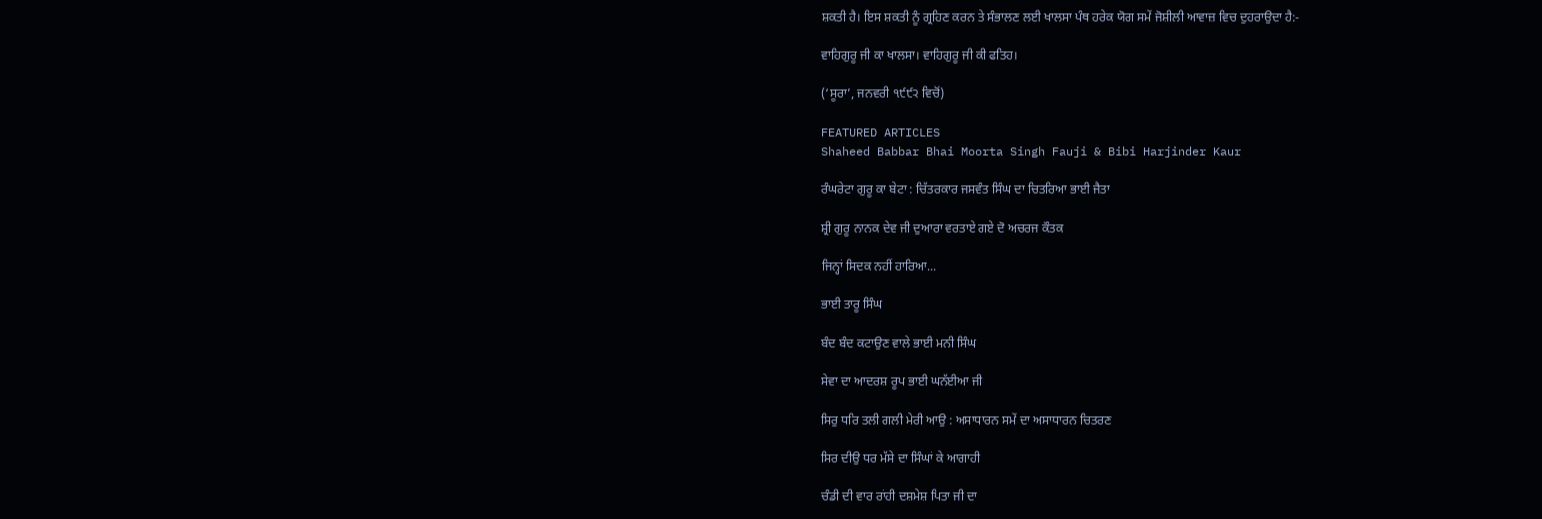ਸ਼ਕਤੀ ਹੈ। ਇਸ ਸ਼ਕਤੀ ਨੂੰ ਗ੍ਰਹਿਣ ਕਰਨ ਤੇ ਸੰਭਾਲਣ ਲਈ ਖਾਲਸਾ ਪੰਥ ਹਰੇਕ ਯੋਗ ਸਮੇਂ ਜੋਸ਼ੀਲੀ ਆਵਾਜ਼ ਵਿਚ ਦੁਹਰਾਉਦਾ ਹੈ:-

ਵਾਹਿਗੁਰੂ ਜੀ ਕਾ ਖਾਲਸਾ। ਵਾਹਿਗੁਰੂ ਜੀ ਕੀ ਫਤਿਹ।

(‘ਸੂਰਾ’, ਜਨਵਰੀ ੧੯੯੨ ਵਿਚੋਂ)

FEATURED ARTICLES
Shaheed Babbar Bhai Moorta Singh Fauji & Bibi Harjinder Kaur

ਰੰਘਰੇਟਾ ਗੁਰੂ ਕਾ ਬੇਟਾ : ਚਿੱਤਰਕਾਰ ਜਸਵੰਤ ਸਿੰਘ ਦਾ ਚਿਤਰਿਆ ਭਾਈ ਜੈਤਾ

ਸ਼੍ਰੀ ਗੁਰੂ ਨਾਨਕ ਦੇਵ ਜੀ ਦੁਆਰਾ ਵਰਤਾਏ ਗਏ ਦੋ ਅਚਰਜ ਕੌਤਕ

ਜਿਨ੍ਹਾਂ ਸਿਦਕ ਨਹੀਂ ਹਾਰਿਆ...

ਭਾਈ ਤਾਰੂ ਸਿੰਘ

ਬੰਦ ਬੰਦ ਕਟਾਉਣ ਵਾਲੇ ਭਾਈ ਮਨੀ ਸਿੰਘ

ਸੇਵਾ ਦਾ ਆਦਰਸ਼ ਰੂਪ ਭਾਈ ਘਨੱਈਆ ਜੀ

ਸਿਰੁ ਧਰਿ ਤਲੀ ਗਲੀ ਮੇਰੀ ਆਉ : ਅਸਾਧਾਰਨ ਸਮੇਂ ਦਾ ਅਸਾਧਾਰਨ ਚਿਤਰਣ

ਸਿਰ ਦੀਉ ਧਰ ਮੱਸੇ ਦਾ ਸਿੰਘਾਂ ਕੇ ਆਗਾਹੀ

ਚੰਡੀ ਦੀ ਵਾਰ ਰਾਂਹੀ ਦਸ਼ਮੇਸ਼ ਪਿਤਾ ਜੀ ਦਾ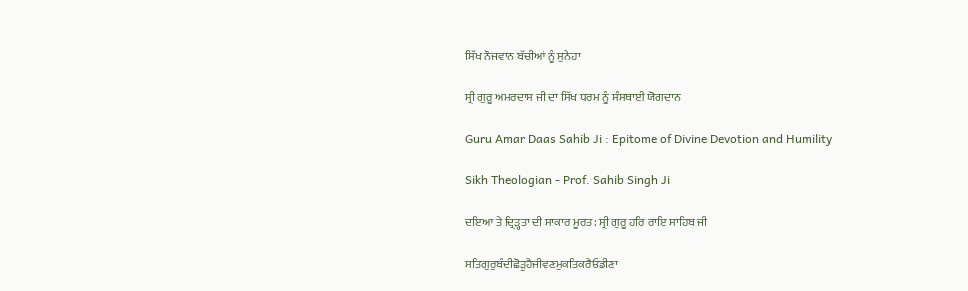ਸਿੱਖ ਨੌਜਵਾਨ ਬੱਚੀਆਂ ਨੂੰ ਸੁਨੇਹਾ

ਸ੍ਰੀ ਗੁਰੂ ਅਮਰਦਾਸ ਜੀ ਦਾ ਸਿੱਖ ਧਰਮ ਨੂੰ ਸੰਸਥਾਈ ਯੋਗਦਾਨ

Guru Amar Daas Sahib Ji : Epitome of Divine Devotion and Humility

Sikh Theologian - Prof. Sahib Singh Ji

ਦਇਆ ਤੇ ਦ੍ਰਿੜ੍ਹਤਾ ਦੀ ਸਾਕਾਰ ਮੂਰਤ: ਸ੍ਰੀ ਗੁਰੂ ਹਰਿ ਰਾਇ ਸਾਹਿਬ ਜੀ

ਸਤਿਗੁਰੁਬੰਦੀਛੋੜੁਹੈਜੀਵਣਮੁਕਤਿਕਰੈਓਡੀਣਾ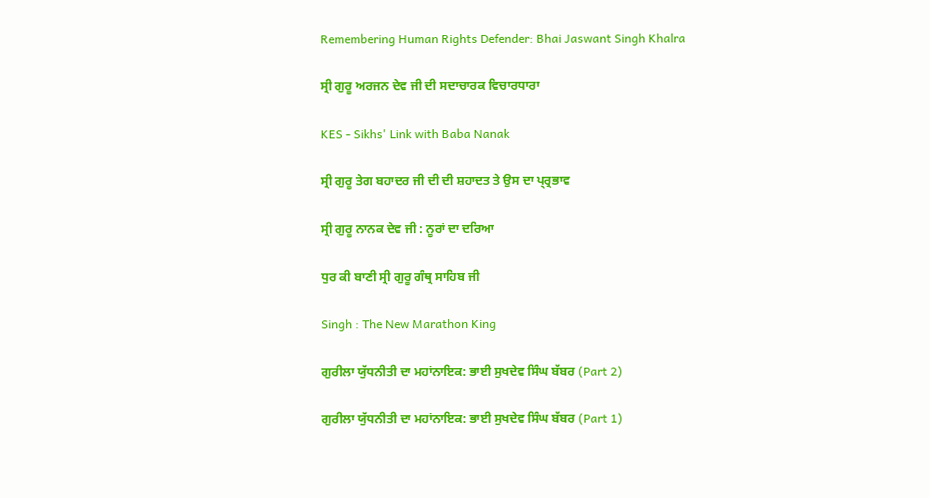Remembering Human Rights Defender: Bhai Jaswant Singh Khalra

ਸ੍ਰੀ ਗੁਰੂ ਅਰਜਨ ਦੇਵ ਜੀ ਦੀ ਸਦਾਚਾਰਕ ਵਿਚਾਰਧਾਰਾ

KES - Sikhs' Link with Baba Nanak

ਸ੍ਰੀ ਗੁਰੂ ਤੇਗ ਬਹਾਦਰ ਜੀ ਦੀ ਦੀ ਸ਼ਹਾਦਤ ਤੇ ਉਸ ਦਾ ਪ੍ਰ੍ਰਭਾਵ

ਸ੍ਰੀ ਗੁਰੂ ਨਾਨਕ ਦੇਵ ਜੀ : ਨੂਰਾਂ ਦਾ ਦਰਿਆ

ਧੁਰ ਕੀ ਬਾਣੀ ਸ੍ਰੀ ਗੁਰੂ ਗੰਥ੍ਰ ਸਾਹਿਬ ਜੀ

Singh : The New Marathon King

ਗੁਰੀਲਾ ਯੁੱਧਨੀਤੀ ਦਾ ਮਹਾਂਨਾਇਕ: ਭਾਈ ਸੁਖਦੇਵ ਸਿੰਘ ਬੱਬਰ (Part 2)

ਗੁਰੀਲਾ ਯੁੱਧਨੀਤੀ ਦਾ ਮਹਾਂਨਾਇਕ: ਭਾਈ ਸੁਖਦੇਵ ਸਿੰਘ ਬੱਬਰ (Part 1)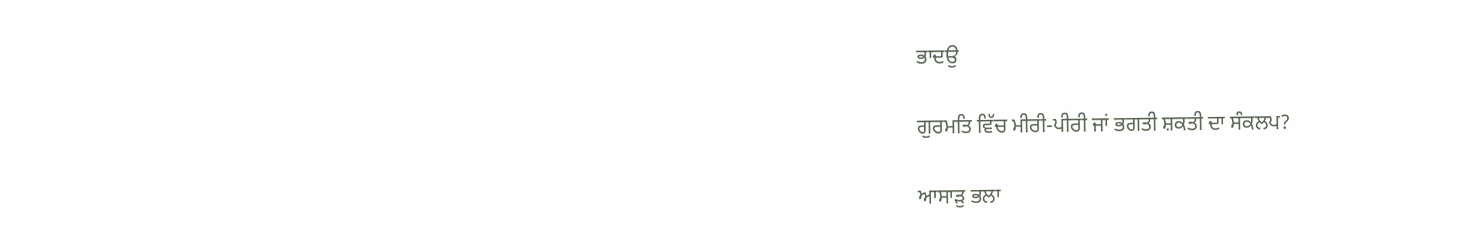ਭਾਦਉ

ਗੁਰਮਤਿ ਵਿੱਚ ਮੀਰੀ-ਪੀਰੀ ਜਾਂ ਭਗਤੀ ਸ਼ਕਤੀ ਦਾ ਸੰਕਲਪ?

ਆਸਾੜੁ ਭਲਾ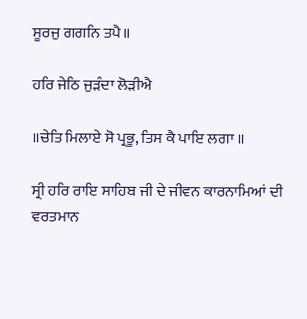ਸੂਰਜੁ ਗਗਨਿ ਤਪੈ॥

ਹਰਿ ਜੇਠਿ ਜੁੜੰਦਾ ਲੋੜੀਐ

॥ਚੇਤਿ ਮਿਲਾਏ ਸੋ ਪ੍ਰਭੂ, ਤਿਸ ਕੈ ਪਾਇ ਲਗਾ ॥

ਸ੍ਰੀ ਹਰਿ ਰਾਇ ਸਾਹਿਬ ਜੀ ਦੇ ਜੀਵਨ ਕਾਰਨਾਮਿਆਂ ਦੀ ਵਰਤਮਾਨ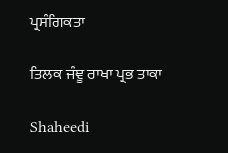ਪ੍ਰਸੰਗਿਕਤਾ

ਤਿਲਕ ਜੰਞੂ ਰਾਖਾ ਪ੍ਰਭ ਤਾਕਾ

Shaheedi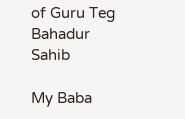of Guru Teg Bahadur Sahib

My Baba